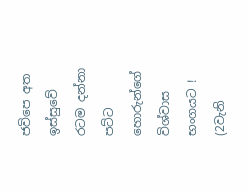ජවිපෙ අත ඉස්සුවේ රටම දන්නා පට්ට හොරුන්ගේ විශ්වාස භංගයට ! (2වැනි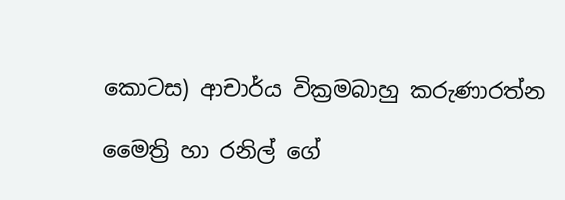කොටස) ආචාර්ය වික්‍රමබාහු කරුණාරත්න

මෛත්‍රි හා රනිල් ගේ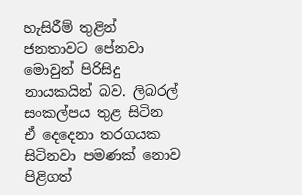හැසිරීම් තුළින් ජනතාවට පේනවා මොවුන් පිරිසිදු නායකයින් බව. ලිබරල් සංකල්පය තුළ සිටින ඒ දෙදෙනා තරගයක සිටිනවා පමණක් නොව පිළිගත්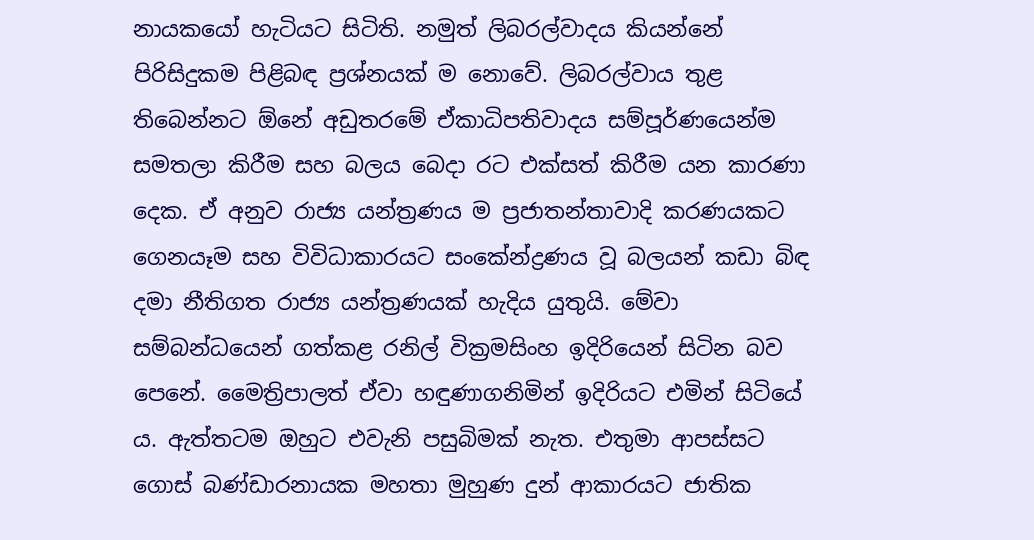නායකයෝ හැටියට සිටිති. නමුත් ලිබරල්වාදය කියන්නේ පිරිසිදුකම පිළිබඳ ප්‍රශ්නයක් ම නොවේ. ලිබරල්වාය තුළ තිබෙන්නට ඕනේ අඩුතරමේ ඒකාධිපතිවාදය සම්පූර්ණයෙන්ම සමතලා කිරීම සහ බලය බෙදා රට එක්සත් කිරීම යන කාරණා දෙක. ඒ අනුව රාජ්‍ය යන්ත්‍රණය ම ප්‍රජාතන්තාවාදි කරණයකට ගෙනයෑම සහ විවිධාකාරයට සංකේන්ද්‍රණය වූ බලයන් කඩා බිඳ දමා නීතිගත රාජ්‍ය යන්ත්‍රණයක් හැදිය යුතුයි. මේවා සම්බන්ධයෙන් ගත්කළ රනිල් වික්‍රමසිංහ ඉදිරියෙන් සිටින බව පෙනේ. මෛත්‍රිපාලත් ඒවා හඳුණාගනිමින් ඉදිරියට එමින් සිටියේ ය. ඇත්තටම ඔහුට එවැනි පසුබිමක් නැත. එතුමා ආපස්සට ගොස් බණ්ඩාරනායක මහතා මුහුණ දුන් ආකාරයට ජාතික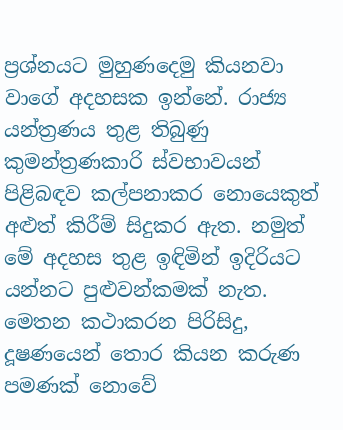ප්‍රශ්නයට මුහුණදෙමු කියනවා වාගේ අදහසක ඉන්නේ. රාජ්‍ය යන්ත්‍රණය තුළ තිබුණු කුමන්ත්‍රණකාරි ස්වභාවයන් පිළිබඳව කල්පනාකර නොයෙකුත් අළුත් කිරීම් සිදුකර ඇත. නමුත් මේ අදහස තුළ ඉඳිමින් ඉදිරියට යන්නට පුළුවන්කමක් නැත.
මෙතන කථාකරන පිරිසිදු, දූෂණයෙන් තොර කියන කරුණ පමණක් නොවේ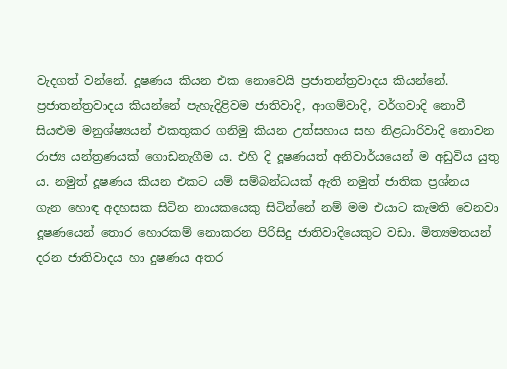වැදගත් වන්නේ. දූෂණය කියන එක නොවෙයි ප්‍රජාතන්ත්‍රවාදය කියන්නේ. ප්‍රජාතන්ත්‍රවාදය කියන්නේ පැහැදිළිවම ජාතිවාදි, ආගම්වාදි, වර්ගවාදි නොවී සියළුම මනුශ්ෂ්‍යයන් එකතුකර ගනිමු කියන උත්සහාය සහ නිළධාරිවාදි නොවන රාජ්‍ය යන්ත්‍රණයක් ගොඩනැගීම ය. එහි දි දූෂණයත් අනිවාර්යයෙන් ම අඩුවිය යුතු ය. නමුත් දූෂණය කියන එකට යම් සම්බන්ධයක් ඇති නමුත් ජාතික ප්‍රශ්නය ගැන හොඳ අදහසක සිටින නායකයෙකු සිටින්නේ නම් මම එයාට කැමති වෙනවා දූෂණයෙන් තොර හොරකම් නොකරන පිරිසිදු ජාතිවාදියෙකුට වඩා. මිත්‍යමතයන් දරන ජාතිවාදය හා දුෂණය අතර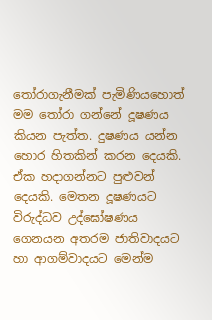තෝරාගැනීමක් පැමිණියහොත් මම තෝරා ගන්නේ දූෂණය කියන පැත්ත. දුෂණය යන්න හොර හිතකින් කරන දෙයකි. ඒක හදාගන්නට පුළුවන් දෙයකි. මෙතන දූෂණයට විරුද්ධව උද්ඝෝෂණය ගෙනයන අතරම ජාතිවාදයට හා ආගම්වාදයට මෙන්ම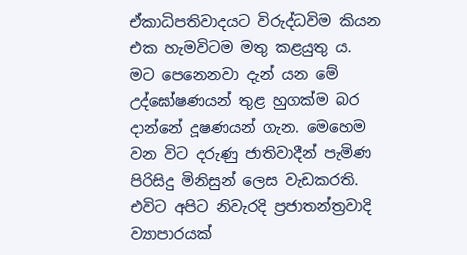ඒකාධිපතිවාදයට විරුද්ධවිම කියන එක හැමවිටම මතු කළයුතු ය.
මට පෙනෙනවා දැන් යන මේ උද්ඝෝෂණයන් තුළ හුගක්ම බර දාන්නේ දූෂණයන් ගැන. මෙහෙම වන විට දරුණු ජාතිවාදීන් පැමිණ පිරිසිදු මිනිසුන් ලෙස වැඩකරති. එවිට අපිට නිවැරදි ප්‍රජාතන්ත්‍රවාදි ව්‍යාපාරයක්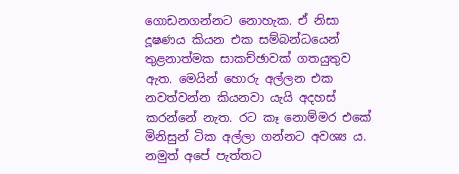ගොඩනගන්නට නොහැක. ඒ නිසා දූෂණය කියන එක සම්බන්ධයෙන් තුළනාත්මක සාකච්ඡාවක් ගතයුතුව ඇත. මෙයින් හොරු අල්ලන එක නවත්වන්න කියනවා යැයි අදහස් කරන්නේ නැත. රට කෑ නොම්මර එකේ මිනිසුන් ටික අල්ලා ගන්නට අවශ්‍ය ය. නමුත් අපේ පැත්තට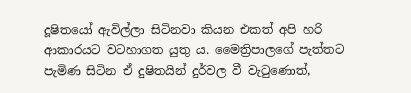දූෂිතයෝ ඇවිල්ලා සිටිනවා කියන එකත් අපි හරි ආකාරයට වටහාගත යුතු ය. මෛත්‍රිපාලගේ පැත්තට පැමිණ සිටින ඒ දුෂිතයින් දුර්වල වී වැටුණොත්,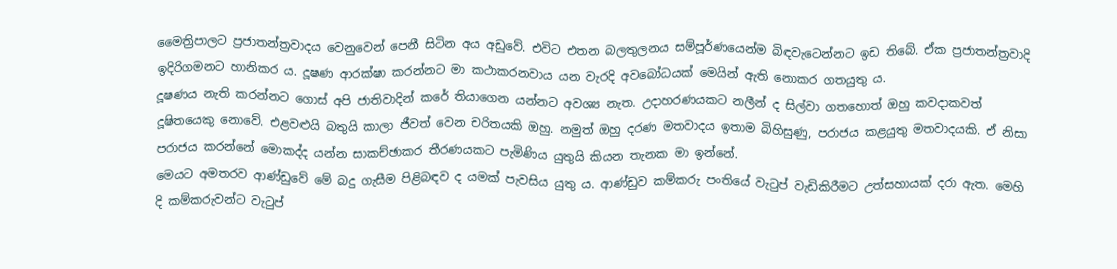මෛත්‍රිපාලට ප්‍රජාතන්ත්‍රවාදය වෙනුවෙන් පෙනී සිටින අය අඩුවේ. එවිට එතන බලතුලනය සම්පූර්ණයෙන්ම බිඳවැටෙන්නට ඉඩ තිබේ. ඒක ප්‍රජාතන්ත්‍රවාදි ඉදිරිගමනට හානිකර ය. දූෂණ ආරක්ෂා කරන්නට මා කථාකරනවාය යන වැරදි අවබෝධයක් මෙයින් ඇති නොකර ගතයුතු ය.
දූෂණය නැති කරන්නට ගොස් අපි ජාතිවාදින් කරේ තියාගෙන යන්නට අවශ්‍ය නැත. උදාහරණයකට නලීන් ද සිල්වා ගතහොත් ඔහු කවදාකවත් දූෂිතයෙකු නොවේ. එළවළුයි බතුයි කාලා ජීවත් වෙන චරිතයකි ඔහු. නමුත් ඔහු දරණ මතවාදය ඉතාම බිහිසුණු, පරාජය කළයුතු මතවාදයකි. ඒ නිසා පරාජය කරන්නේ මොකද්ද යන්න සාකච්ඡාකර තීරණයකට පැමිණිය යුතුයි කියන තැනක මා ඉන්නේ.
මෙයට අමතරව ආණ්ඩුවේ මේ බදු ගැසීම පිළිබඳව ද යමක් පැවසිය යුතු ය. ආණ්ඩුව කම්කරු පංතියේ වැටුප් වැඩිකිරීමට උත්සහායක් දරා ඇත. මෙහි දි කම්කරුවන්ට වැටුප්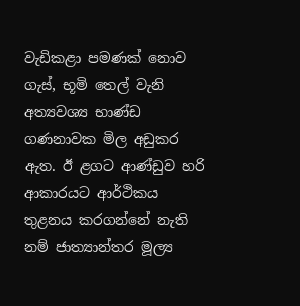වැඩිකළා පමණක් නොව ගැස්, භූමි තෙල් වැනි අත්‍යවශ්‍ය භාණ්ඩ ගණනාවක මිල අඩුකර ඇත. ඊ ළගට ආණ්ඩුව හරි ආකාරයට ආර්ථිකය තුළනය කරගන්නේ නැති නම් ජාත්‍යාන්තර මූල්‍ය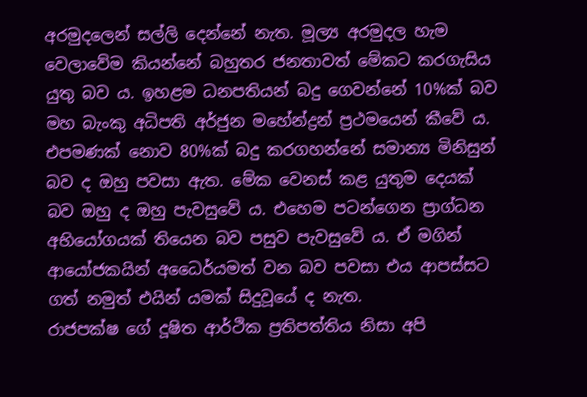අරමුදලෙන් සල්ලි දෙන්නේ නැත. මූල්‍ය අරමුදල හැම වෙලාවේම කියන්නේ බහුතර ජනතාවත් මේකට කරගැසිය යුතු බව ය. ඉහළම ධනපතියන් බදු ගෙවන්නේ 10%ක් බව මහ බැංකු අධිපති අර්ජුන මහේන්ද්‍රන් ප්‍රථමයෙන් කීවේ ය. එපමණක් නොව 80%ක් බදු කරගහන්නේ සමාන්‍ය මිනිසුන් බව ද ඔහු පවසා ඇත. මේක වෙනස් කළ යුතුම දෙයක් බව ඔහු ද ඔහු පැවසුවේ ය. එහෙම පටන්ගෙන ප්‍රාග්ධන අභියෝගයක් තියෙන බව පසුව පැවසුවේ ය. ඒ මගින් ආයෝජකයින් අධෛර්යමත් වන බව පවසා එය ආපස්සට ගත් නමුත් එයින් යමක් සිදුවූයේ ද නැත.
රාජපක්ෂ ගේ දූෂිත ආර්ථික ප්‍රතිපත්තිය නිසා අපි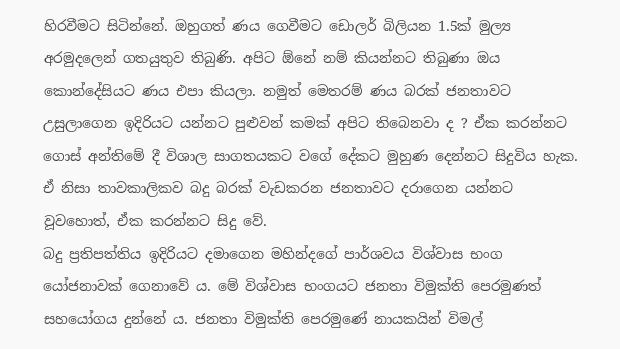හිරවීමට සිටින්නේ. ඔහුගත් ණය ගෙවීමට ඩොලර් බිලියන 1.5ක් මුල්‍ය අරමුදලෙන් ගතයුතුව තිබුණි. අපිට ඕනේ නම් කියන්නට තිබුණා ඔය කොන්දේසියට ණය එපා කියලා. නමුත් මෙතරම් ණය බරක් ජනතාවට උසුලාගෙන ඉදිරියට යන්නට පුළුවන් කමක් අපිට තිබෙනවා ද ? ඒක කරන්නට ගොස් අන්තිමේ දී විශාල සාගතයකට වගේ දේකට මුහුණ දෙන්නට සිදුවිය හැක. ඒ නිසා තාවකාලිකව බදු බරක් වැඩකරන ජනතාවට දරාගෙන යන්නට වූවහොත්, ඒක කරන්නට සිදු වේ.
බදු ප්‍රතිපත්තිය ඉදිරියට දමාගෙන මහින්දගේ පාර්ශවය විශ්වාස භංග යෝජනාවක් ගෙනාවේ ය. මේ විශ්වාස භංගයට ජනතා විමුක්ති පෙරමුණත් සහයෝගය දුන්නේ ය. ජනතා විමුක්ති පෙරමුණේ නායකයින් විමල්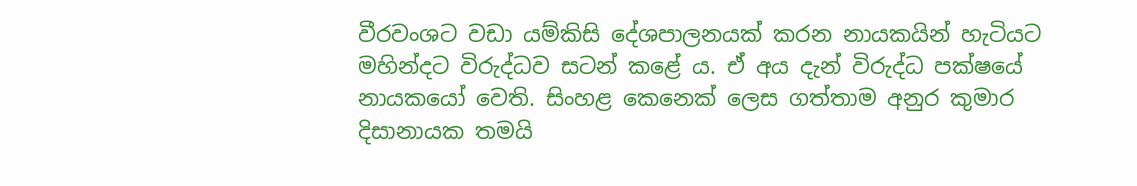වීරවංශට වඩා යම්කිසි දේශපාලනයක් කරන නායකයින් හැටියට මහින්දට විරුද්ධව සටන් කළේ ය. ඒ අය දැන් විරුද්ධ පක්ෂයේ නායකයෝ වෙති. සිංහළ කෙනෙක් ලෙස ගත්තාම අනුර කුමාර දිසානායක තමයි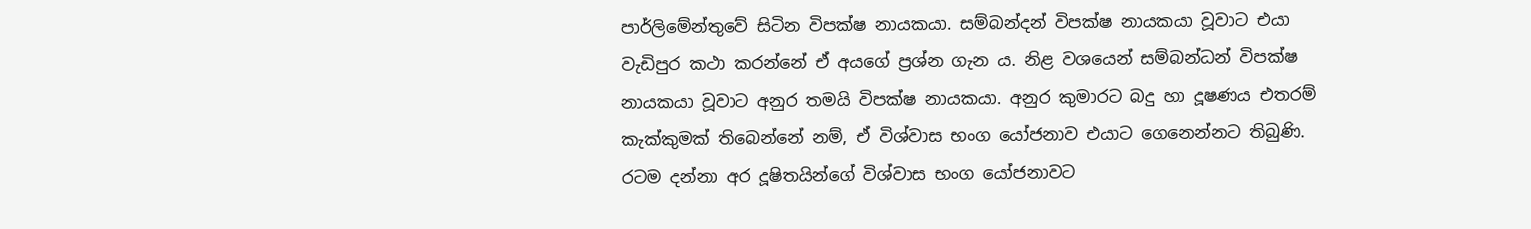පාර්ලිමේන්තුවේ සිටින විපක්ෂ නායකයා. සම්බන්දන් විපක්ෂ නායකයා වූවාට එයා වැඩිපුර කථා කරන්නේ ඒ අයගේ ප්‍රශ්න ගැන ය. නිළ වශයෙන් සම්බන්ධන් විපක්ෂ නායකයා වූවාට අනුර තමයි විපක්ෂ නායකයා. අනුර කුමාරට බදු හා දූෂණය එතරම් කැක්කුමක් තිබෙන්නේ නම්, ඒ විශ්වාස භංග යෝජනාව එයාට ගෙනෙන්නට තිබුණි. රටම දන්නා අර දූෂිතයින්ගේ විශ්වාස භංග යෝජනාවට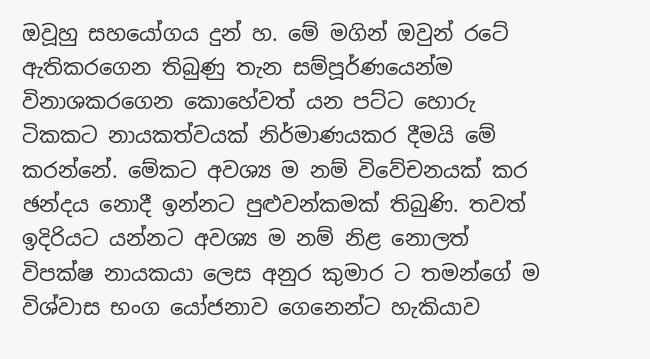ඔවූහු සහයෝගය දුන් හ. මේ මගින් ඔවුන් රටේ ඇතිකරගෙන තිබුණු තැන සම්පූර්ණයෙන්ම විනාශකරගෙන කොහේවත් යන පට්ට හොරු ටිකකට නායකත්වයක් නිර්මාණයකර දීමයි මේ කරන්නේ. මේකට අවශ්‍ය ම නම් විවේචනයක් කර ඡන්දය නොදී ඉන්නට පුළුවන්කමක් තිබුණි. තවත් ඉදිරියට යන්නට අවශ්‍ය ම නම් නිළ නොලත් විපක්ෂ නායකයා ලෙස අනුර කුමාර ට තමන්ගේ ම විශ්වාස භංග යෝජනාව ගෙනෙන්ට හැකියාව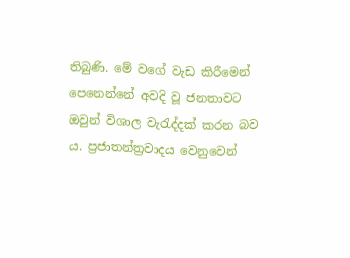තිබුණි. මේ වගේ වැඩ කිරීමෙන් පෙනෙන්නේ අවදි වූ ජනතාවට ඔවුන් විශාල වැරැද්දක් කරන බව ය. ප්‍රජාතන්ත්‍රවාදය වෙනුවෙන්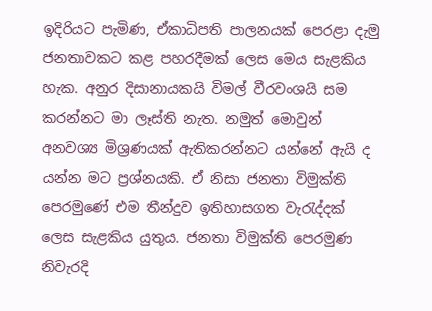ඉදිරියට පැමිණ, ඒකාධිපති පාලනයක් පෙරළා දැමු ජනතාවකට කළ පහරදීමක් ලෙස මෙය සැළකිය හැක. අනුර දිසානායකයි විමල් වීරවංශයි සම කරන්නට මා ලෑස්ති නැත. නමුත් මොවුන් අනවශ්‍ය මිශ්‍රණයක් ඇතිකරන්නට යන්නේ ඇයි ද යන්න මට ප්‍රශ්නයකි. ඒ නිසා ජනතා විමුක්ති පෙරමුණේ එම තීන්දුව ඉතිහාසගත වැරැද්දක් ලෙස සැළකිය යුතුය. ජනතා විමුක්ති පෙරමුණ නිවැරදි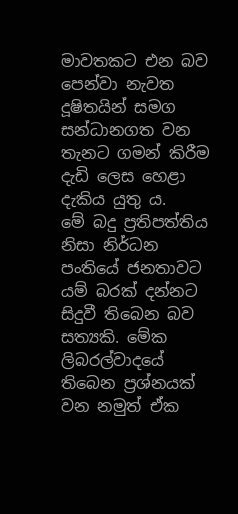මාවතකට එන බව පෙන්වා නැවත දූෂිතයින් සමග සන්ධානගත වන තැනට ගමන් කිරීම දැඩි ලෙස හෙළා දැකිය යුතු ය.
මේ බදු ප්‍රතිපත්තිය නිසා නිර්ධන පංතියේ ජනතාවට යම් බරක් දන්නට සිදුවී තිබෙන බව සත්‍යකි. මේක ලිබරල්වාදයේ තිබෙන ප්‍රශ්නයක් වන නමුත් ඒක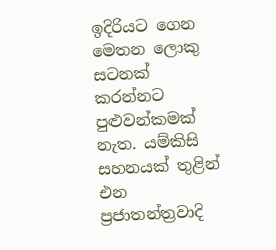ඉදිරියට ගෙන මෙතන ලොකු සටනක් කරන්නට පුළුවන්කමක් නැත. යම්කිසි සහනයක් තුළින් එන ප්‍රජාතන්ත්‍රවාදි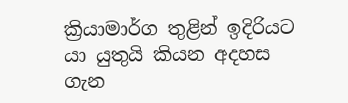ක්‍රියාමාර්ග තුළින් ඉදිරියට යා යුතුයි කියන අදහස ගැන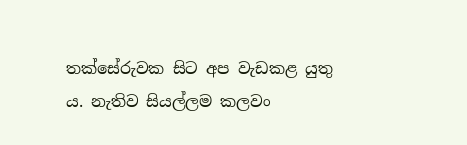තක්සේරුවක සිට අප වැඩකළ යුතු ය. නැතිව සියල්ලම කලවං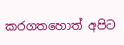කරගතහොත් අපිට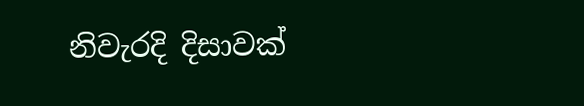නිවැරදි දිසාවක්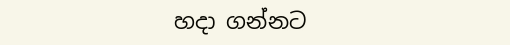හදා ගන්නට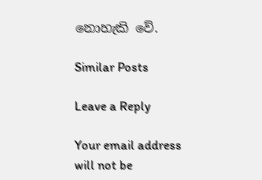නොහැකි වේ.

Similar Posts

Leave a Reply

Your email address will not be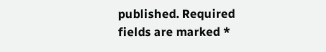published. Required fields are marked *